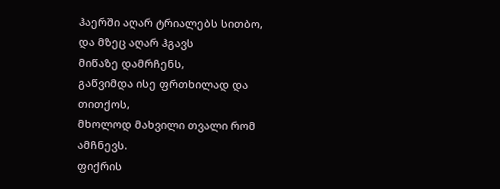ჰაერში აღარ ტრიალებს სითბო,
და მზეც აღარ ჰგავს
მიწაზე დამრჩენს,
გაწვიმდა ისე ფრთხილად და თითქოს,
მხოლოდ მახვილი თვალი რომ ამჩნევს.
ფიქრის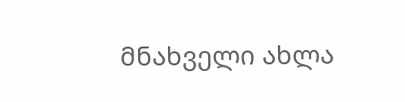მნახველი ახლა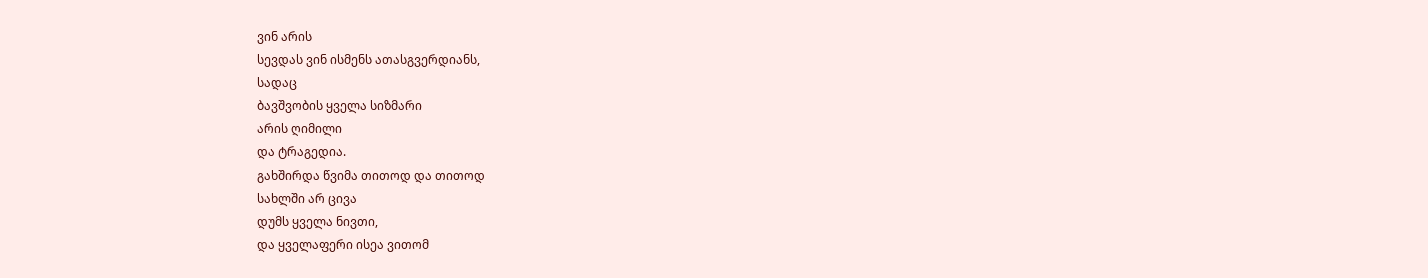ვინ არის
სევდას ვინ ისმენს ათასგვერდიანს,
სადაც
ბავშვობის ყველა სიზმარი
არის ღიმილი
და ტრაგედია.
გახშირდა წვიმა თითოდ და თითოდ
სახლში არ ცივა
დუმს ყველა ნივთი,
და ყველაფერი ისეა ვითომ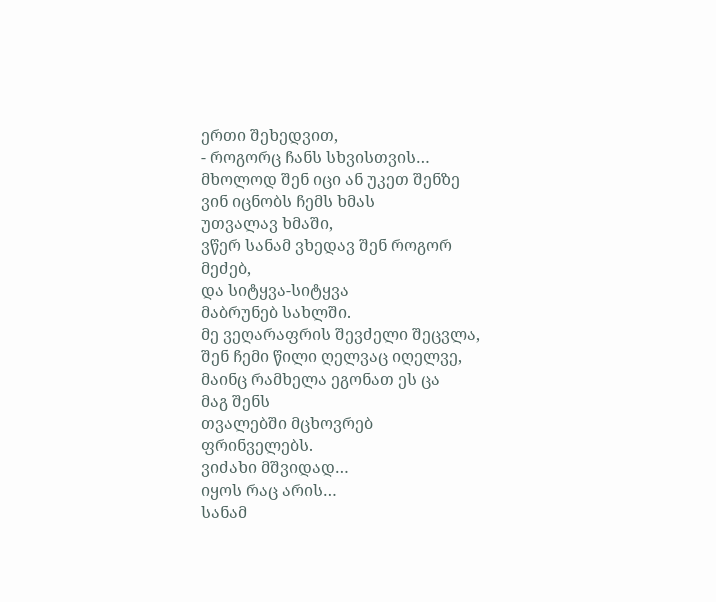ერთი შეხედვით,
- როგორც ჩანს სხვისთვის…
მხოლოდ შენ იცი ან უკეთ შენზე
ვინ იცნობს ჩემს ხმას
უთვალავ ხმაში,
ვწერ სანამ ვხედავ შენ როგორ
მეძებ,
და სიტყვა-სიტყვა
მაბრუნებ სახლში.
მე ვეღარაფრის შევძელი შეცვლა,
შენ ჩემი წილი ღელვაც იღელვე,
მაინც რამხელა ეგონათ ეს ცა
მაგ შენს
თვალებში მცხოვრებ
ფრინველებს.
ვიძახი მშვიდად…
იყოს რაც არის…
სანამ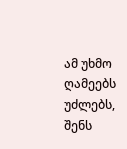ამ უხმო ღამეებს უძლებს,
შენს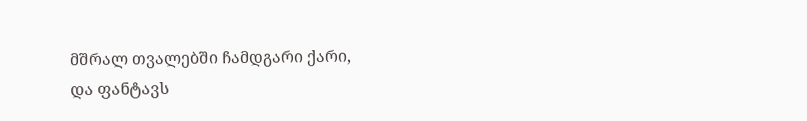მშრალ თვალებში ჩამდგარი ქარი,
და ფანტავს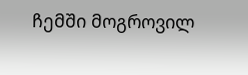ჩემში მოგროვილ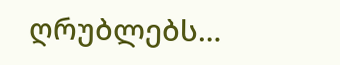ღრუბლებს…